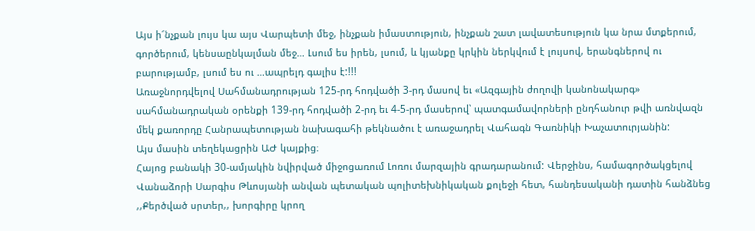Այս ի՜նչքան լույս կա այս Վարպետի մեջ, ինչքան իմաստություն, ինչքան շատ լավատեսություն կա նրա մտքերում, գործերում, կենսաընկալման մեջ… Լսում ես իրեն, լսում, և կյանքը կրկին ներկվում է լույսով, երանգներով ու բարությամբ, լսում ես ու …ապրելդ գալիս է:!!!
Առաջնորդվելով Սահմանադրության 125-րդ հոդվածի 3-րդ մասով եւ «Ազգային ժողովի կանոնակարգ» սահմանադրական օրենքի 139-րդ հոդվածի 2-րդ եւ 4-5-րդ մասերով՝ պատգամավորների ընդհանուր թվի առնվազն մեկ քառորդը Հանրապետության նախագահի թեկնածու է առաջադրել Վահագն Գառնիկի Խաչատուրյանին:
Այս մասին տեղեկացրին ԱԺ կայքից։
Հայոց բանակի 30-ամյակին նվիրված միջոցառում Լոռու մարզային գրադարանում: Վերջինս, համագործակցելով Վանաձորի Սարգիս Թևոսյանի անվան պետական պոլիտեխնիկական քոլեջի հետ, հանդեսականի դատին հանձնեց ,,Քերծված սրտեր,, խորգիրը կրող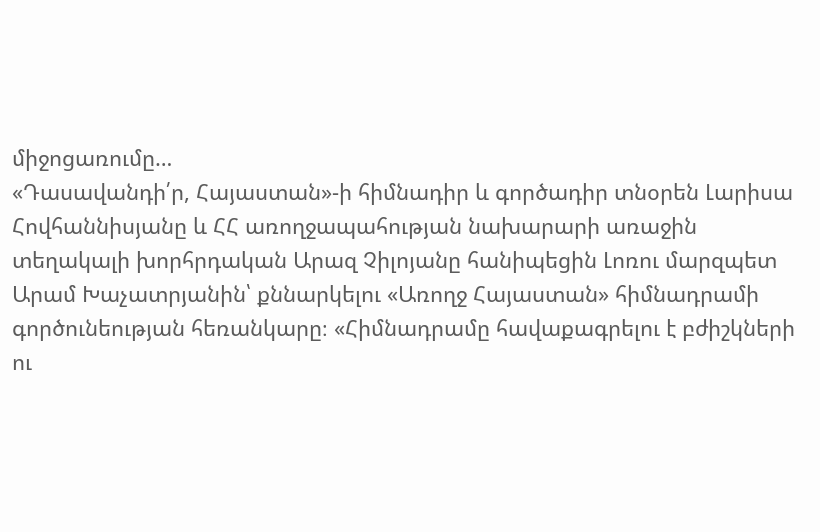միջոցառումը…
«Դասավանդի՛ր, Հայաստան»-ի հիմնադիր և գործադիր տնօրեն Լարիսա Հովհաննիսյանը և ՀՀ առողջապահության նախարարի առաջին տեղակալի խորհրդական Արազ Չիլոյանը հանիպեցին Լոռու մարզպետ Արամ Խաչատրյանին՝ քննարկելու «Առողջ Հայաստան» հիմնադրամի գործունեության հեռանկարը։ «Հիմնադրամը հավաքագրելու է բժիշկների ու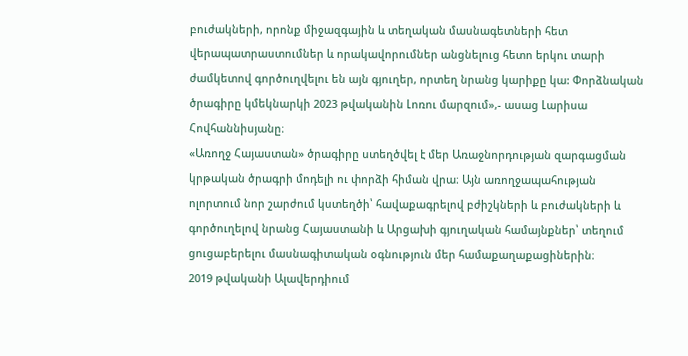բուժակների, որոնք միջազգային և տեղական մասնագետների հետ վերապատրաստումներ և որակավորումներ անցնելուց հետո երկու տարի ժամկետով գործուղվելու են այն գյուղեր, որտեղ նրանց կարիքը կա: Փորձնական ծրագիրը կմեկնարկի 2023 թվականին Լոռու մարզում»,- ասաց Լարիսա Հովհաննիսյանը։
«Առողջ Հայաստան» ծրագիրը ստեղծվել է մեր Առաջնորդության զարգացման կրթական ծրագրի մոդելի ու փորձի հիման վրա։ Այն առողջապահության ոլորտում նոր շարժում կստեղծի՝ հավաքագրելով բժիշկների և բուժակների և գործուղելով նրանց Հայաստանի և Արցախի գյուղական համայնքներ՝ տեղում ցուցաբերելու մասնագիտական օգնություն մեր համաքաղաքացիներին։
2019 թվականի Ալավերդիում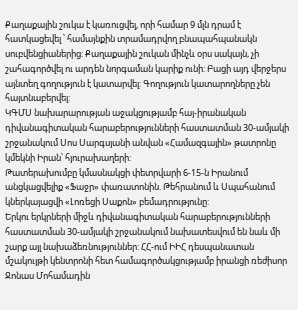Քաղաքային շուկա է կառուցվել, որի համար 9 մլն դրամ է հատկացեվել ՝ համայնքին տրամադրվող բնապահպանակն սուբվենցիաներից: Քաղաքային շուկան մինչև օրս սակայն, չի շահագործվել ու արդեն նորգաման կարիք ունի: Բացի այդ վերջերս այնտեղ գողություն է կատարվել: Գողություն կատարողները չեն հայտնաբերվել:
ԿԳՄՍ նախարարության աջակցությամբ հայ-իրանական դիվանագիտական հարաբերությունների հաստատման 30-ամյակի շրջանակում Սոս Սարգսյանի անվան «Համազգային» թատրոնը կմեկնի Իրան՝ հյուրախաղերի:
Թատերախումբը կմասնակցի փետրվարի 6-15-ն Իրանում անցկացվելիք «Ֆաջր» փառատոնին. Թեհրանում և Սպահանում կներկայացվի «Լոռեցի Սաքոն» բեմադրությունը:
Երկու երկրների միջև դիվանագիտական հարաբերությունների հաստատման 30-ամյակի շրջանակում նախատեսվում են նաև մի շարք այլ նախաձեռնություններ: ՀՀ-ում ԻԻՀ դեսպանատան մշակույթի կենտրոնի հետ համագործակցությամբ իրանցի ռեժիսոր Ջոնաս Մոհամադին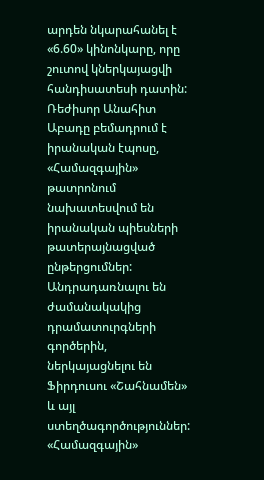արդեն նկարահանել է «6.60» կինոնկարը, որը շուտով կներկայացվի հանդիսատեսի դատին:
Ռեժիսոր Անահիտ Աբադը բեմադրում է իրանական էպոսը, «Համազգային» թատրոնում նախատեսվում են իրանական պիեսների թատերայնացված ընթերցումներ: Անդրադառնալու են ժամանակակից դրամատուրգների գործերին, ներկայացնելու են Ֆիրդուսու «Շահնամեն» և այլ ստեղծագործություններ:
«Համազգային»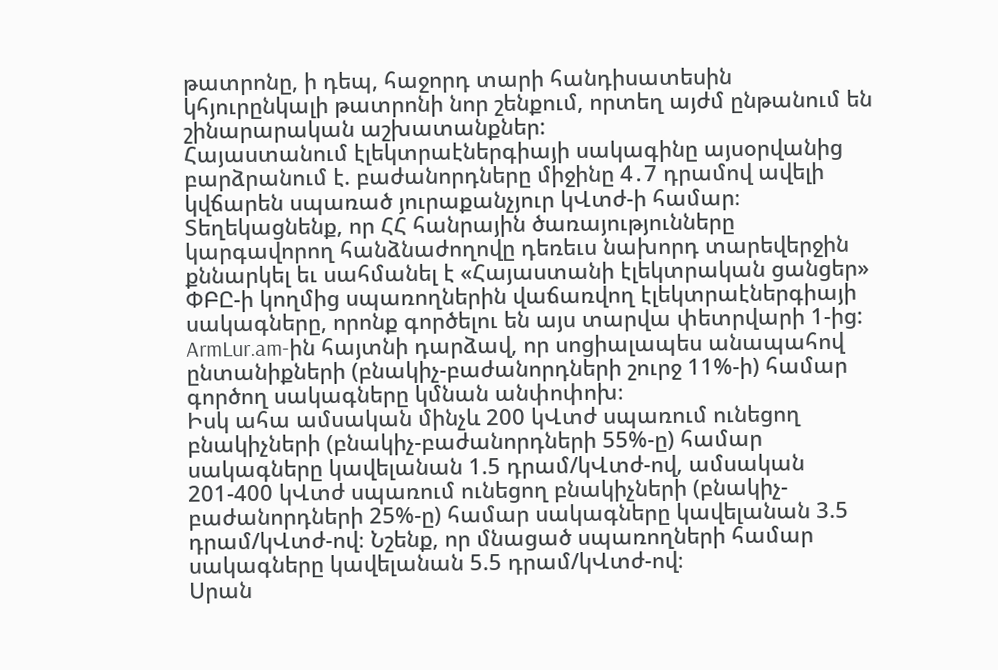թատրոնը, ի դեպ, հաջորդ տարի հանդիսատեսին կհյուրընկալի թատրոնի նոր շենքում, որտեղ այժմ ընթանում են շինարարական աշխատանքներ:
Հայաստանում էլեկտրաէներգիայի սակագինը այսօրվանից բարձրանում է. բաժանորդները միջինը 4․7 դրամով ավելի կվճարեն սպառած յուրաքանչյուր կՎտժ-ի համար։
Տեղեկացնենք, որ ՀՀ հանրային ծառայությունները կարգավորող հանձնաժողովը դեռեւս նախորդ տարեվերջին քննարկել եւ սահմանել է «Հայաստանի էլեկտրական ցանցեր» ՓԲԸ-ի կողմից սպառողներին վաճառվող էլեկտրաէներգիայի սակագները, որոնք գործելու են այս տարվա փետրվարի 1-ից:
ArmLur.am-ին հայտնի դարձավ, որ սոցիալապես անապահով ընտանիքների (բնակիչ-բաժանորդների շուրջ 11%-ի) համար գործող սակագները կմնան անփոփոխ։
Իսկ ահա ամսական մինչև 200 կՎտժ սպառում ունեցող բնակիչների (բնակիչ-բաժանորդների 55%-ը) համար սակագները կավելանան 1.5 դրամ/կՎտժ-ով, ամսական 201-400 կՎտժ սպառում ունեցող բնակիչների (բնակիչ-բաժանորդների 25%-ը) համար սակագները կավելանան 3.5 դրամ/կՎտժ-ով։ Նշենք, որ մնացած սպառողների համար սակագները կավելանան 5.5 դրամ/կՎտժ-ով։
Սրան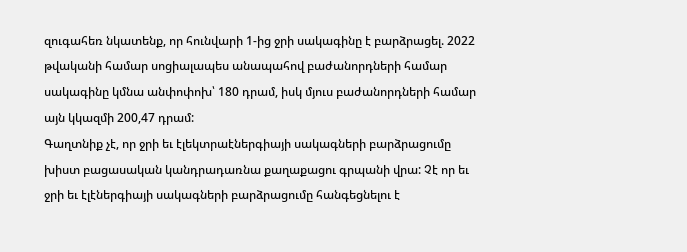զուգահեռ նկատենք, որ հունվարի 1-ից ջրի սակագինը է բարձրացել. 2022 թվականի համար սոցիալապես անապահով բաժանորդների համար սակագինը կմնա անփոփոխ՝ 180 դրամ, իսկ մյուս բաժանորդների համար այն կկազմի 200,47 դրամ:
Գաղտնիք չէ, որ ջրի եւ էլեկտրաէներգիայի սակագների բարձրացումը խիստ բացասական կանդրադառնա քաղաքացու գրպանի վրա: Չէ որ եւ ջրի եւ էլէներգիայի սակագների բարձրացումը հանգեցնելու է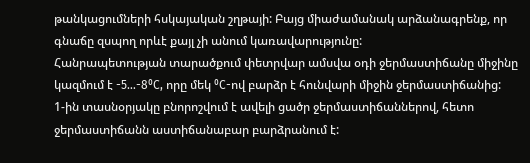թանկացումների հսկայական շղթայի: Բայց միաժամանակ արձանագրենք, որ գնաճը զսպող որևէ քայլ չի անում կառավարությունը:
Հանրապետության տարածքում փետրվար ամսվա օդի ջերմաստիճանը միջինը կազմում է -5…-8⁰C, որը մեկ ⁰C-ով բարձր է հունվարի միջին ջերմաստիճանից:
1-ին տասնօրյակը բնորոշվում է ավելի ցածր ջերմաստիճաններով, հետո ջերմաստիճանն աստիճանաբար բարձրանում է: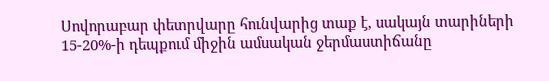Սովորաբար փետրվարը հունվարից տաք է, սակայն տարիների 15-20%-ի դեպքում միջին ամսական ջերմաստիճանը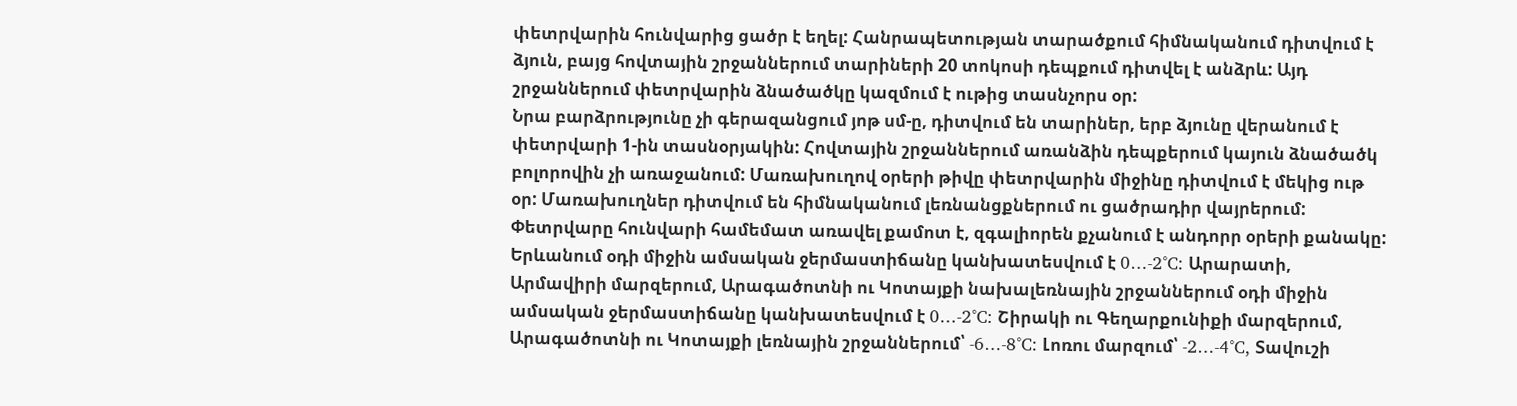փետրվարին հունվարից ցածր է եղել: Հանրապետության տարածքում հիմնականում դիտվում է ձյուն, բայց հովտային շրջաններում տարիների 20 տոկոսի դեպքում դիտվել է անձրև: Այդ շրջաններում փետրվարին ձնածածկը կազմում է ութից տասնչորս օր:
Նրա բարձրությունը չի գերազանցում յոթ սմ-ը, դիտվում են տարիներ, երբ ձյունը վերանում է փետրվարի 1-ին տասնօրյակին: Հովտային շրջաններում առանձին դեպքերում կայուն ձնածածկ բոլորովին չի առաջանում: Մառախուղով օրերի թիվը փետրվարին միջինը դիտվում է մեկից ութ օր: Մառախուղներ դիտվում են հիմնականում լեռնանցքներում ու ցածրադիր վայրերում: Փետրվարը հունվարի համեմատ առավել քամոտ է, զգալիորեն քչանում է անդորր օրերի քանակը:
Երևանում օդի միջին ամսական ջերմաստիճանը կանխատեսվում է 0…-2°C: Արարատի, Արմավիրի մարզերում, Արագածոտնի ու Կոտայքի նախալեռնային շրջաններում օդի միջին ամսական ջերմաստիճանը կանխատեսվում է 0…-2°C: Շիրակի ու Գեղարքունիքի մարզերում, Արագածոտնի ու Կոտայքի լեռնային շրջաններում՝ -6…-8°C: Լոռու մարզում՝ -2…-4°C, Տավուշի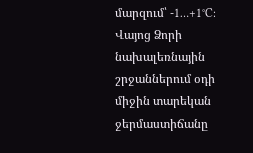մարզում՝ -1…+1°C: Վայոց Ձորի նախալեռնային շրջաններում օդի միջին տարեկան ջերմաստիճանը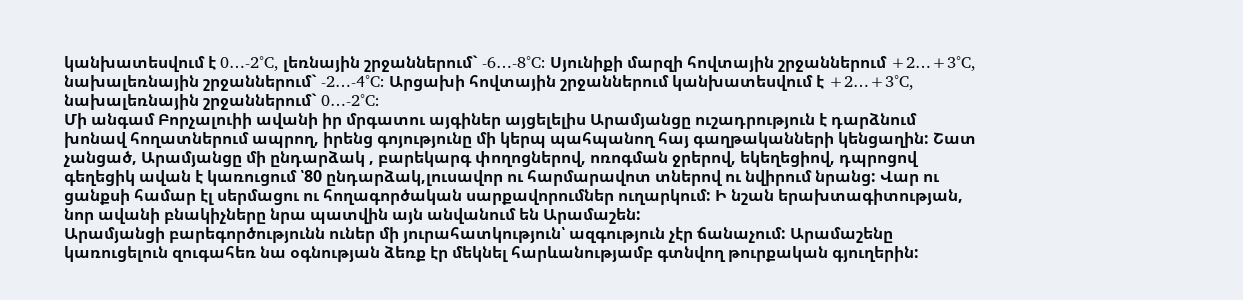կանխատեսվում է 0…-2°C, լեռնային շրջաններում` -6…-8°C: Սյունիքի մարզի հովտային շրջաններում +2…+3°C, նախալեռնային շրջաններում` -2…-4°C: Արցախի հովտային շրջաններում կանխատեսվում է +2…+3°C, նախալեռնային շրջաններում` 0…-2°C:
Մի անգամ Բորչալուիի ավանի իր մրգատու այգիներ այցելելիս Արամյանցը ուշադրություն է դարձնում խոնավ հողատներում ապրող, իրենց գոյությունը մի կերպ պահպանող հայ գաղթականների կենցաղին: Շատ չանցած, Արամյանցը մի ընդարձակ , բարեկարգ փողոցներով, ոռոգման ջրերով, եկեղեցիով, դպրոցով գեղեցիկ ավան է կառուցում ՝80 ընդարձակ,լուսավոր ու հարմարավոտ տներով ու նվիրում նրանց: Վար ու ցանքսի համար էլ սերմացու ու հողագործական սարքավորումներ ուղարկում: Ի նշան երախտագիտության, նոր ավանի բնակիչները նրա պատվին այն անվանում են Արամաշեն:
Արամյանցի բարեգործությունն ուներ մի յուրահատկություն՝ ազգություն չէր ճանաչում: Արամաշենը կառուցելուն զուգահեռ նա օգնության ձեռք էր մեկնել հարևանությամբ գտնվող թուրքական գյուղերին: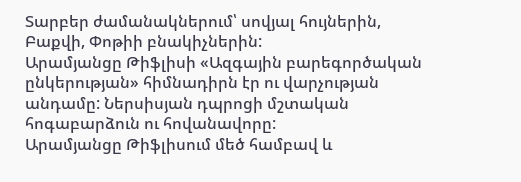Տարբեր ժամանակներում՝ սովյալ հույներին, Բաքվի, Փոթիի բնակիչներին:
Արամյանցը Թիֆլիսի «Ազգային բարեգործական ընկերության» հիմնադիրն էր ու վարչության անդամը: Ներսիսյան դպրոցի մշտական հոգաբարձուն ու հովանավորը:
Արամյանցը Թիֆլիսում մեծ համբավ և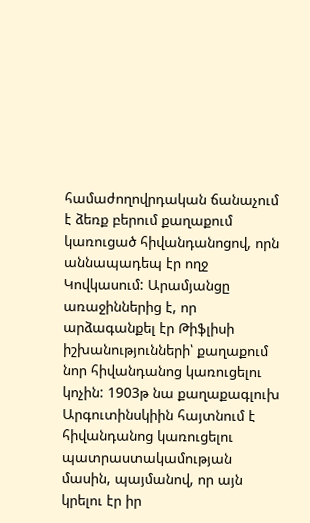համաժողովրդական ճանաչում է ձեռք բերում քաղաքում կառուցած հիվանդանոցով, որն աննապադեպ էր ողջ Կովկասում: Արամյանցը առաջիններից է, որ արձագանքել էր Թիֆլիսի իշխանությունների՝ քաղաքում նոր հիվանդանոց կառուցելու կոչին: 1903թ նա քաղաքագլուխ Արգուտինսկիին հայտնում է հիվանդանոց կառուցելու պատրաստակամության մասին, պայմանով, որ այն կրելու էր իր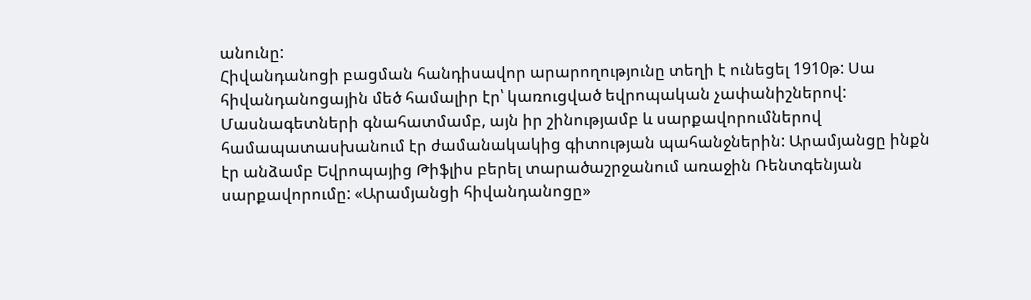անունը:
Հիվանդանոցի բացման հանդիսավոր արարողությունը տեղի է ունեցել 1910թ: Սա հիվանդանոցային մեծ համալիր էր՝ կառուցված եվրոպական չափանիշներով: Մասնագետների գնահատմամբ, այն իր շինությամբ և սարքավորումներով համապատասխանում էր ժամանակակից գիտության պահանջներին: Արամյանցը ինքն էր անձամբ Եվրոպայից Թիֆլիս բերել տարածաշրջանում առաջին Ռենտգենյան սարքավորումը: «Արամյանցի հիվանդանոցը»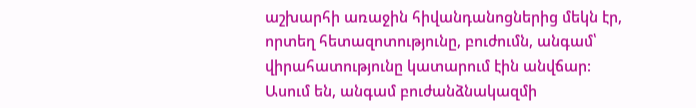աշխարհի առաջին հիվանդանոցներից մեկն էր, որտեղ հետազոտությունը, բուժումն, անգամ՝ վիրահատությունը կատարում էին անվճար: Ասում են, անգամ բուժանձնակազմի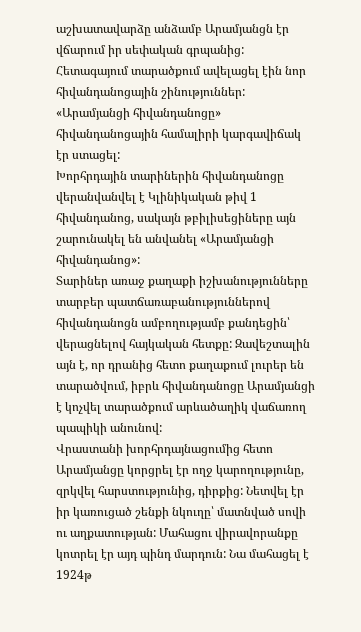աշխատավարձը անձամբ Արամյանցն էր վճարում իր սեփական գրպանից: Հետագայում տարածքում ավելացել էին նոր հիվանդանոցային շինություններ: «Արամյանցի հիվանդանոցը» հիվանդանոցային համալիրի կարգավիճակ էր ստացել:
Խորհրդային տարիներին հիվանդանոցը վերանվանվել է Կլինիկական թիվ 1 հիվանդանոց, սակայն թբիլիսեցիները այն շարունակել են անվանել «Արամյանցի հիվանդանոց»:
Տարիներ առաջ քաղաքի իշխանությունները տարբեր պատճառաբանություններով հիվանդանոցն ամբողությամբ քանդեցին՝ վերացնելով հայկական հետքը: Զավեշտալին այն է, որ դրանից հետո քաղաքում լուրեր են տարածվում, իբրև հիվանդանոցը Արամյանցի է կոչվել տարածքում արևածաղիկ վաճառող պապիկի անունով:
Վրաստանի խորհրդայնացումից հետո Արամյանցը կորցրել էր ողջ կարողությունը, զրկվել հարստությունից, դիրքից: Նետվել էր իր կառուցած շենքի նկուղը՝ մատնված սովի ու աղքատության: Մահացու վիրավորանքը կոտրել էր այդ պինդ մարդուն: Նա մահացել է 1924թ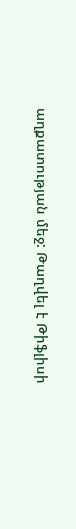աղքատության մեջ: Թաղվել է Թիֆլիսի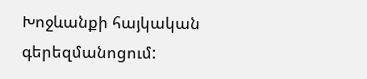Խոջևանքի հայկական գերեզմանոցում: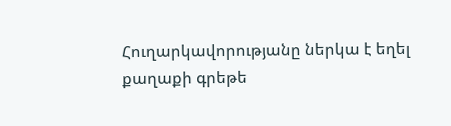Հուղարկավորությանը ներկա է եղել քաղաքի գրեթե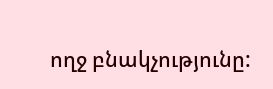ողջ բնակչությունը: